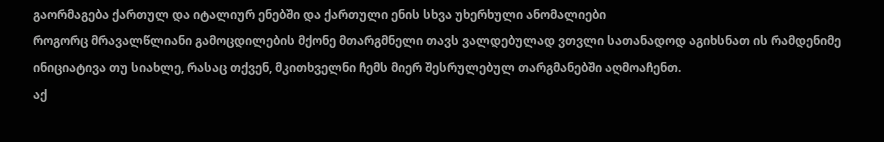გაორმაგება ქართულ და იტალიურ ენებში და ქართული ენის სხვა უხერხული ანომალიები
როგორც მრავალწლიანი გამოცდილების მქონე მთარგმნელი თავს ვალდებულად ვთვლი სათანადოდ აგიხსნათ ის რამდენიმე ინიციატივა თუ სიახლე, რასაც თქვენ, მკითხველნი ჩემს მიერ შესრულებულ თარგმანებში აღმოაჩენთ.
აქ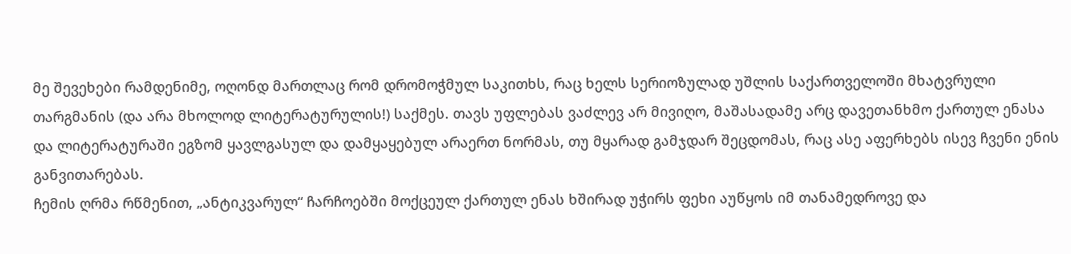მე შევეხები რამდენიმე, ოღონდ მართლაც რომ დრომოჭმულ საკითხს, რაც ხელს სერიოზულად უშლის საქართველოში მხატვრული თარგმანის (და არა მხოლოდ ლიტერატურულის!) საქმეს. თავს უფლებას ვაძლევ არ მივიღო, მაშასადამე არც დავეთანხმო ქართულ ენასა და ლიტერატურაში ეგზომ ყავლგასულ და დამყაყებულ არაერთ ნორმას, თუ მყარად გამჯდარ შეცდომას, რაც ასე აფერხებს ისევ ჩვენი ენის განვითარებას.
ჩემის ღრმა რწმენით, „ანტიკვარულ“ ჩარჩოებში მოქცეულ ქართულ ენას ხშირად უჭირს ფეხი აუწყოს იმ თანამედროვე და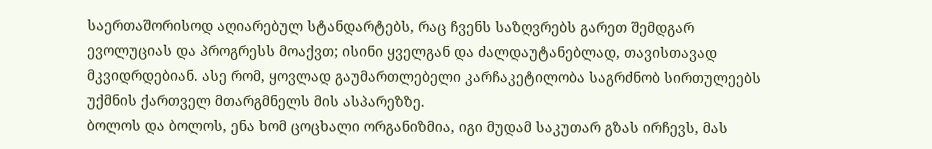საერთაშორისოდ აღიარებულ სტანდარტებს, რაც ჩვენს საზღვრებს გარეთ შემდგარ ევოლუციას და პროგრესს მოაქვთ; ისინი ყველგან და ძალდაუტანებლად, თავისთავად მკვიდრდებიან. ასე რომ, ყოვლად გაუმართლებელი კარჩაკეტილობა საგრძნობ სირთულეებს უქმნის ქართველ მთარგმნელს მის ასპარეზზე.
ბოლოს და ბოლოს, ენა ხომ ცოცხალი ორგანიზმია, იგი მუდამ საკუთარ გზას ირჩევს, მას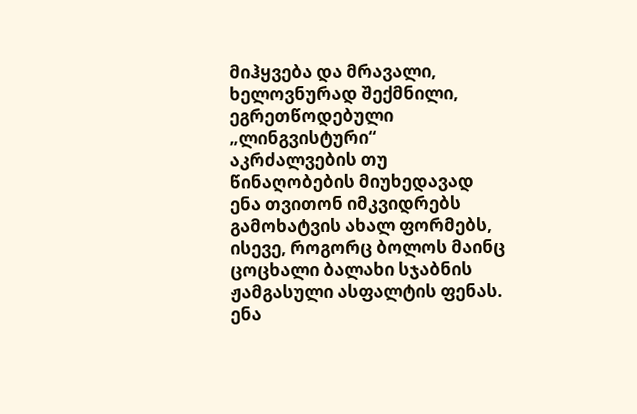მიჰყვება და მრავალი, ხელოვნურად შექმნილი, ეგრეთწოდებული „ლინგვისტური“ აკრძალვების თუ წინაღობების მიუხედავად ენა თვითონ იმკვიდრებს გამოხატვის ახალ ფორმებს, ისევე, როგორც ბოლოს მაინც ცოცხალი ბალახი სჯაბნის ჟამგასული ასფალტის ფენას.
ენა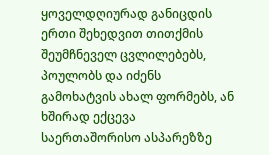ყოველდღიურად განიცდის ერთი შეხედვით თითქმის შეუმჩნეველ ცვლილებებს, პოულობს და იძენს გამოხატვის ახალ ფორმებს, ან ხშირად ექცევა საერთაშორისო ასპარეზზე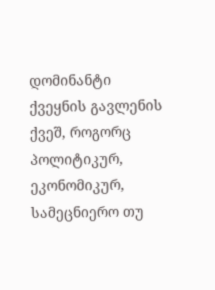დომინანტი ქვეყნის გავლენის ქვეშ, როგორც პოლიტიკურ, ეკონომიკურ, სამეცნიერო თუ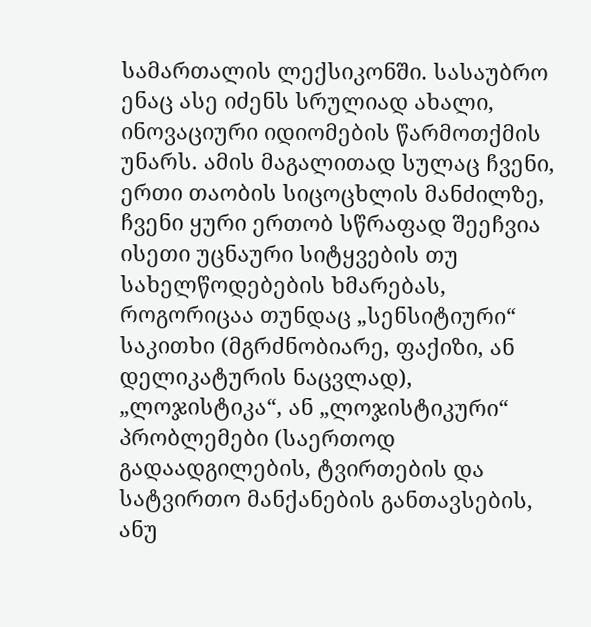სამართალის ლექსიკონში. სასაუბრო ენაც ასე იძენს სრულიად ახალი, ინოვაციური იდიომების წარმოთქმის უნარს. ამის მაგალითად სულაც ჩვენი, ერთი თაობის სიცოცხლის მანძილზე, ჩვენი ყური ერთობ სწრაფად შეეჩვია ისეთი უცნაური სიტყვების თუ სახელწოდებების ხმარებას, როგორიცაა თუნდაც „სენსიტიური“ საკითხი (მგრძნობიარე, ფაქიზი, ან დელიკატურის ნაცვლად), „ლოჯისტიკა“, ან „ლოჯისტიკური“ პრობლემები (საერთოდ გადაადგილების, ტვირთების და სატვირთო მანქანების განთავსების, ანუ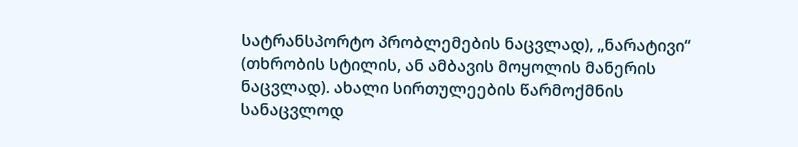სატრანსპორტო პრობლემების ნაცვლად), „ნარატივი“ (თხრობის სტილის, ან ამბავის მოყოლის მანერის ნაცვლად). ახალი სირთულეების წარმოქმნის სანაცვლოდ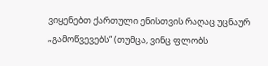ვიყენებთ ქართული ენისთვის რაღაც უცნაურ „გამოწვევებს“ (თუმცა, ვინც ფლობს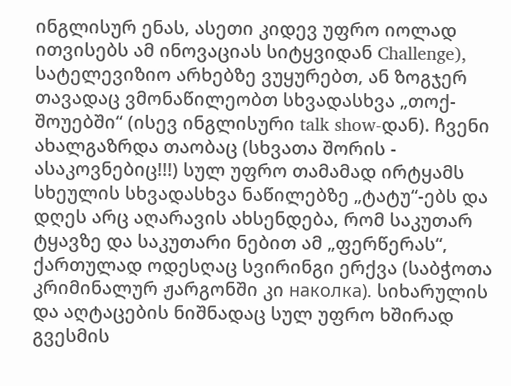ინგლისურ ენას, ასეთი კიდევ უფრო იოლად ითვისებს ამ ინოვაციას სიტყვიდან Challenge), სატელევიზიო არხებზე ვუყურებთ, ან ზოგჯერ თავადაც ვმონაწილეობთ სხვადასხვა „თოქ-შოუებში“ (ისევ ინგლისური talk show-დან). ჩვენი ახალგაზრდა თაობაც (სხვათა შორის - ასაკოვნებიც!!!) სულ უფრო თამამად ირტყამს სხეულის სხვადასხვა ნაწილებზე „ტატუ“-ებს და დღეს არც აღარავის ახსენდება, რომ საკუთარ ტყავზე და საკუთარი ნებით ამ „ფერწერას“, ქართულად ოდესღაც სვირინგი ერქვა (საბჭოთა კრიმინალურ ჟარგონში კი наколка). სიხარულის და აღტაცების ნიშნადაც სულ უფრო ხშირად გვესმის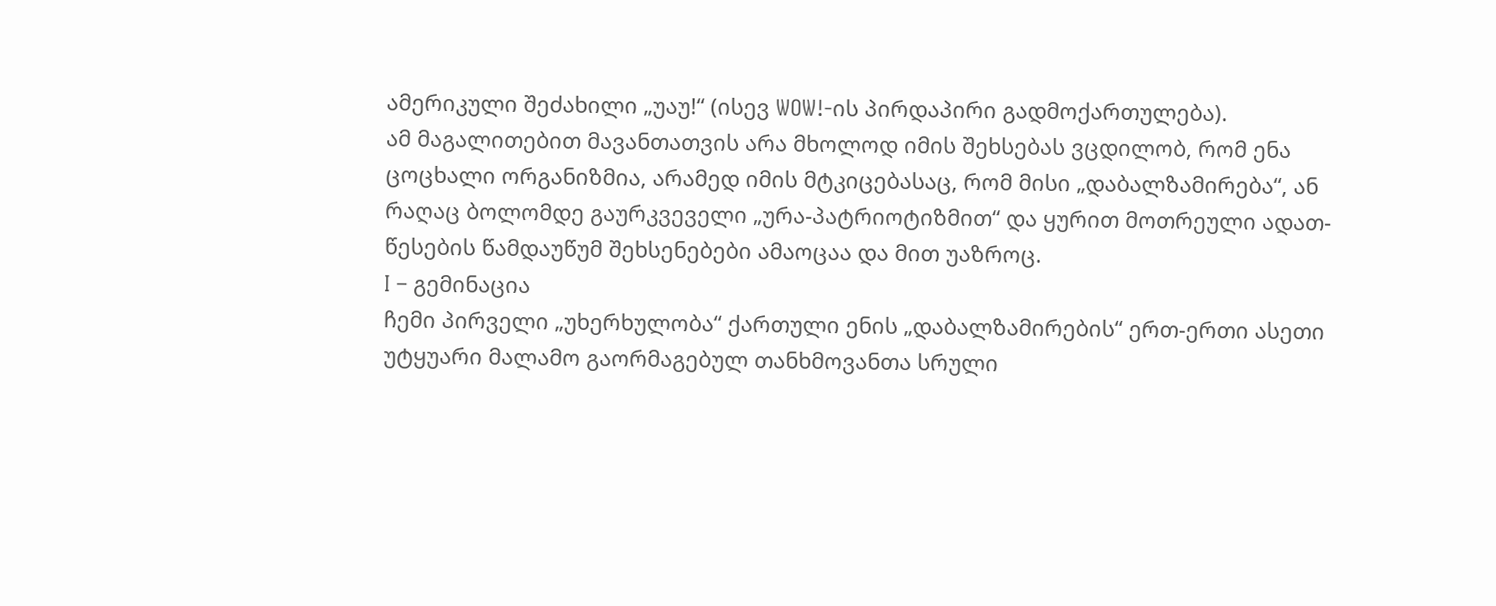ამერიკული შეძახილი „უაუ!“ (ისევ WOW!-ის პირდაპირი გადმოქართულება).
ამ მაგალითებით მავანთათვის არა მხოლოდ იმის შეხსებას ვცდილობ, რომ ენა ცოცხალი ორგანიზმია, არამედ იმის მტკიცებასაც, რომ მისი „დაბალზამირება“, ან რაღაც ბოლომდე გაურკვეველი „ურა-პატრიოტიზმით“ და ყურით მოთრეული ადათ-წესების წამდაუწუმ შეხსენებები ამაოცაა და მით უაზროც.
I – გემინაცია
ჩემი პირველი „უხერხულობა“ ქართული ენის „დაბალზამირების“ ერთ-ერთი ასეთი უტყუარი მალამო გაორმაგებულ თანხმოვანთა სრული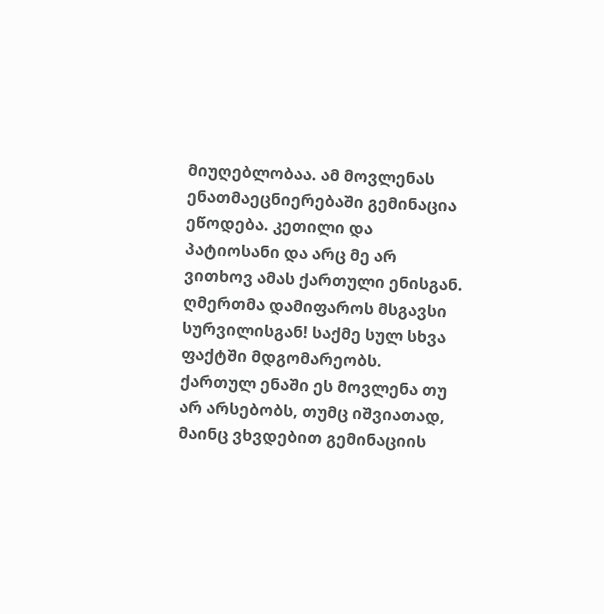მიუღებლობაა. ამ მოვლენას ენათმაეცნიერებაში გემინაცია ეწოდება. კეთილი და პატიოსანი და არც მე არ ვითხოვ ამას ქართული ენისგან. ღმერთმა დამიფაროს მსგავსი სურვილისგან! საქმე სულ სხვა ფაქტში მდგომარეობს. ქართულ ენაში ეს მოვლენა თუ არ არსებობს, თუმც იშვიათად, მაინც ვხვდებით გემინაციის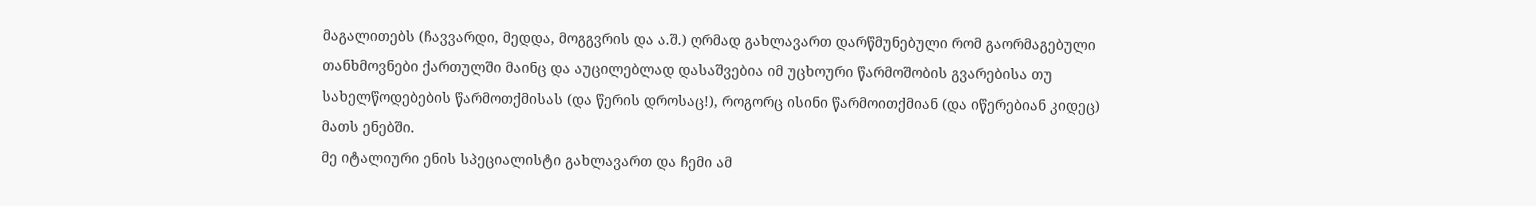მაგალითებს (ჩავვარდი, მედდა, მოგგვრის და ა.შ.) ღრმად გახლავართ დარწმუნებული რომ გაორმაგებული თანხმოვნები ქართულში მაინც და აუცილებლად დასაშვებია იმ უცხოური წარმოშობის გვარებისა თუ სახელწოდებების წარმოთქმისას (და წერის დროსაც!), როგორც ისინი წარმოითქმიან (და იწერებიან კიდეც) მათს ენებში.
მე იტალიური ენის სპეციალისტი გახლავართ და ჩემი ამ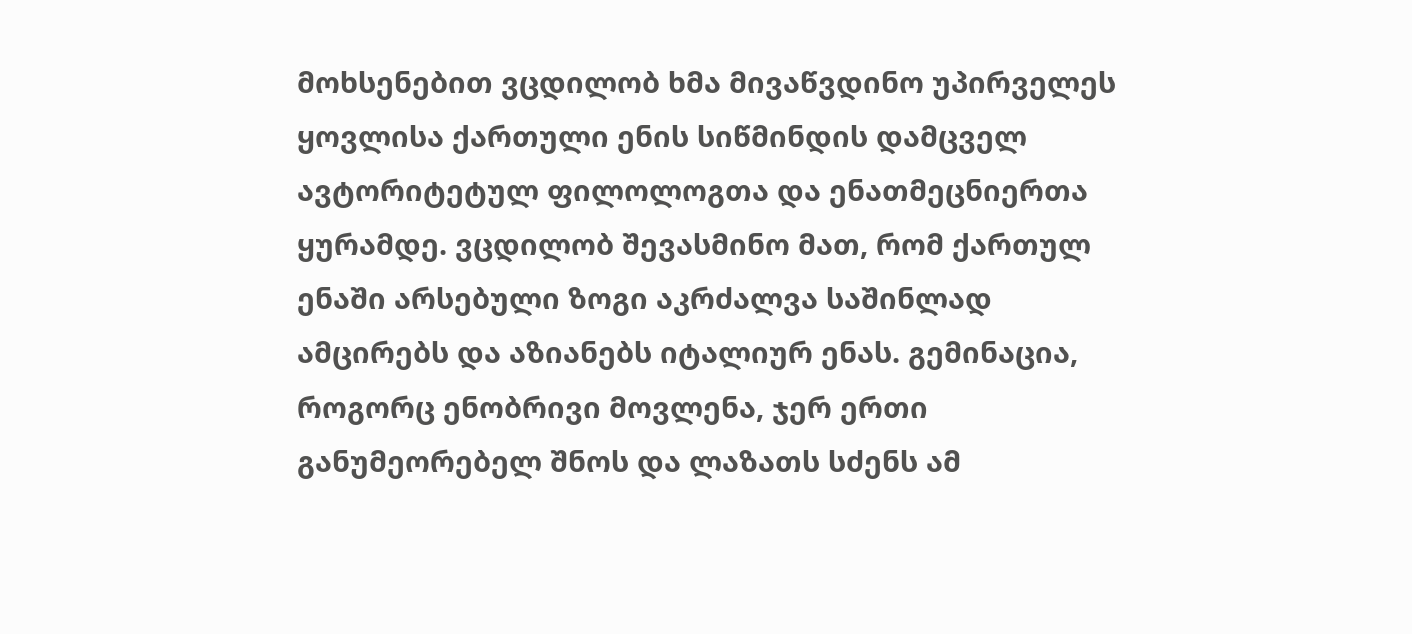მოხსენებით ვცდილობ ხმა მივაწვდინო უპირველეს ყოვლისა ქართული ენის სიწმინდის დამცველ ავტორიტეტულ ფილოლოგთა და ენათმეცნიერთა ყურამდე. ვცდილობ შევასმინო მათ, რომ ქართულ ენაში არსებული ზოგი აკრძალვა საშინლად ამცირებს და აზიანებს იტალიურ ენას. გემინაცია, როგორც ენობრივი მოვლენა, ჯერ ერთი განუმეორებელ შნოს და ლაზათს სძენს ამ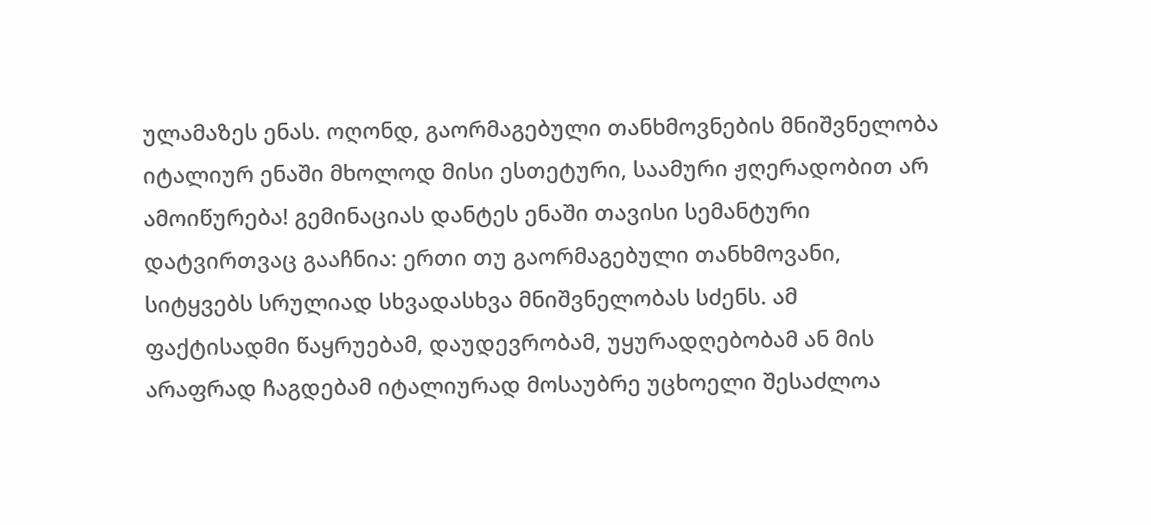ულამაზეს ენას. ოღონდ, გაორმაგებული თანხმოვნების მნიშვნელობა იტალიურ ენაში მხოლოდ მისი ესთეტური, საამური ჟღერადობით არ ამოიწურება! გემინაციას დანტეს ენაში თავისი სემანტური დატვირთვაც გააჩნია: ერთი თუ გაორმაგებული თანხმოვანი, სიტყვებს სრულიად სხვადასხვა მნიშვნელობას სძენს. ამ ფაქტისადმი წაყრუებამ, დაუდევრობამ, უყურადღებობამ ან მის არაფრად ჩაგდებამ იტალიურად მოსაუბრე უცხოელი შესაძლოა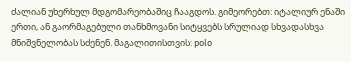ძალიან უხერხულ მდგომარეობაშიც ჩააგდოს. გიმეორებთ: იტალიურ ენაში ერთი, ან გაორმაგებული თანხმოვანი სიტყვებს სრულიად სხვადასხვა მნიშვნელობას სძენენ. მაგალითისთვის: polo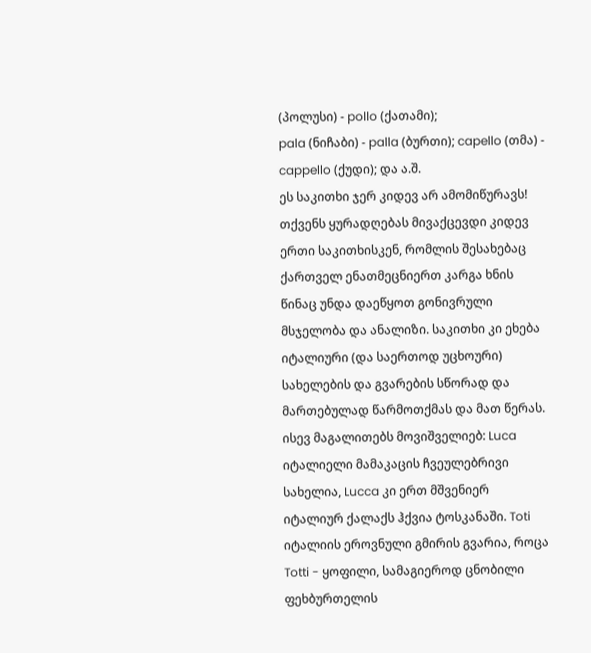(პოლუსი) - pollo (ქათამი);
pala (ნიჩაბი) - palla (ბურთი); capello (თმა) - cappello (ქუდი); და ა.შ.
ეს საკითხი ჯერ კიდევ არ ამომიწურავს! თქვენს ყურადღებას მივაქცევდი კიდევ ერთი საკითხისკენ, რომლის შესახებაც ქართველ ენათმეცნიერთ კარგა ხნის წინაც უნდა დაეწყოთ გონივრული მსჯელობა და ანალიზი. საკითხი კი ეხება იტალიური (და საერთოდ უცხოური) სახელების და გვარების სწორად და მართებულად წარმოთქმას და მათ წერას. ისევ მაგალითებს მოვიშველიებ: Luca იტალიელი მამაკაცის ჩვეულებრივი სახელია, Lucca კი ერთ მშვენიერ იტალიურ ქალაქს ჰქვია ტოსკანაში. Toti იტალიის ეროვნული გმირის გვარია, როცა Totti - ყოფილი, სამაგიეროდ ცნობილი ფეხბურთელის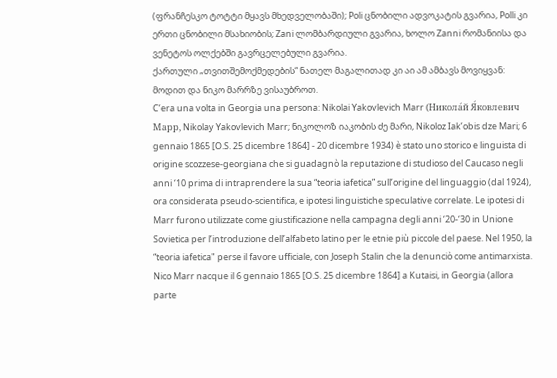(ფრანჩესკო ტოტტი მყავს მხედველობაში); Poli ცნობილი ადვოკატის გვარია, Polli კი ერთი ცნობილი მსახიობის; Zani ლომბარდიული გვარია, ხოლო Zanni რომანიისა და ვენეტოს ოლქებში გავრცელებული გვარია.
ქართული „თვითშემოქმედების“ ნათელ მაგალითად კი აი ამ ამბავს მოვიყვან: მოდით და ნიკო მარრზე ვისაუბროთ.
C’era una volta in Georgia una persona: Nikolai Yakovlevich Marr (Никола́й Я́ковлевич Марр, Nikolay Yakovlevich Marr; ნიკოლოზ იაკობის ძე მარი, Nikoloz Iak’obis dze Mari; 6 gennaio 1865 [O.S. 25 dicembre 1864] - 20 dicembre 1934) è stato uno storico e linguista di origine scozzese-georgiana che si guadagnò la reputazione di studioso del Caucaso negli anni ‘10 prima di intraprendere la sua “teoria iafetica” sull’origine del linguaggio (dal 1924), ora considerata pseudo-scientifica, e ipotesi linguistiche speculative correlate. Le ipotesi di Marr furono utilizzate come giustificazione nella campagna degli anni ‘20-‘30 in Unione Sovietica per l’introduzione dell’alfabeto latino per le etnie più piccole del paese. Nel 1950, la “teoria iafetica" perse il favore ufficiale, con Joseph Stalin che la denunciò come antimarxista.
Nico Marr nacque il 6 gennaio 1865 [O.S. 25 dicembre 1864] a Kutaisi, in Georgia (allora parte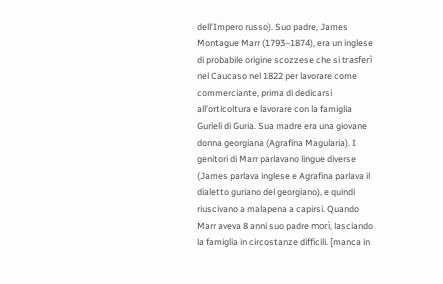dell’Impero russo). Suo padre, James Montague Marr (1793–1874), era un inglese di probabile origine scozzese che si trasferì nel Caucaso nel 1822 per lavorare come commerciante, prima di dedicarsi all’orticoltura e lavorare con la famiglia Gurieli di Guria. Sua madre era una giovane donna georgiana (Agrafina Magularia). I genitori di Marr parlavano lingue diverse (James parlava inglese e Agrafina parlava il dialetto guriano del georgiano), e quindi riuscivano a malapena a capirsi. Quando Marr aveva 8 anni suo padre morì, lasciando la famiglia in circostanze difficili. [manca in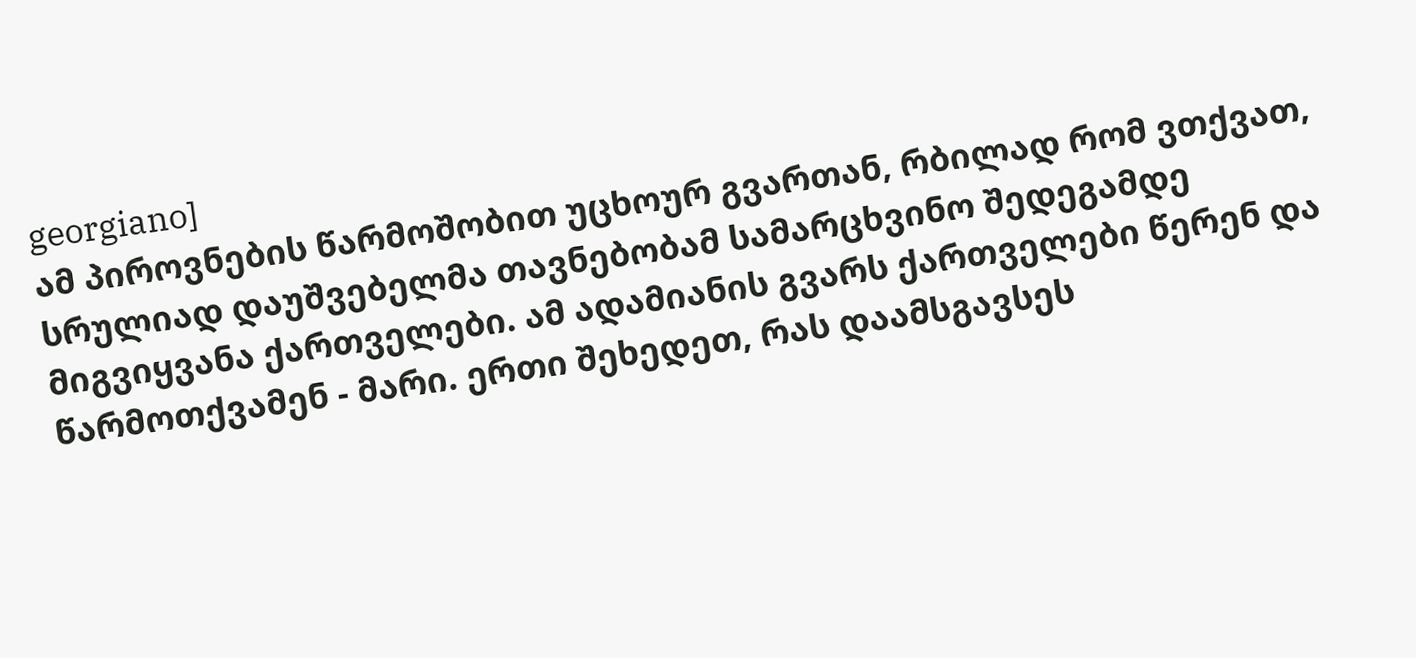georgiano]
ამ პიროვნების წარმოშობით უცხოურ გვართან, რბილად რომ ვთქვათ, სრულიად დაუშვებელმა თავნებობამ სამარცხვინო შედეგამდე მიგვიყვანა ქართველები. ამ ადამიანის გვარს ქართველები წერენ და წარმოთქვამენ - მარი. ერთი შეხედეთ, რას დაამსგავსეს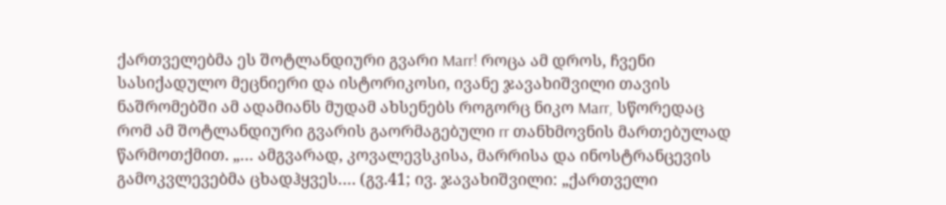ქართველებმა ეს შოტლანდიური გვარი Marr! როცა ამ დროს, ჩვენი სასიქადულო მეცნიერი და ისტორიკოსი, ივანე ჯავახიშვილი თავის ნაშრომებში ამ ადამიანს მუდამ ახსენებს როგორც ნიკო Marr, სწორედაც რომ ამ შოტლანდიური გვარის გაორმაგებული rr თანხმოვნის მართებულად წარმოთქმით. „… ამგვარად, კოვალევსკისა, მარრისა და ინოსტრანცევის გამოკვლევებმა ცხადჰყვეს…. (გვ.41; ივ. ჯავახიშვილი: „ქართველი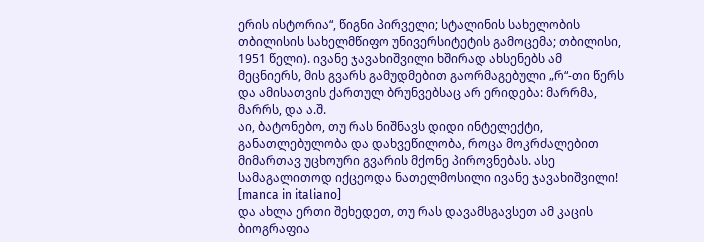ერის ისტორია“, წიგნი პირველი; სტალინის სახელობის თბილისის სახელმწიფო უნივერსიტეტის გამოცემა; თბილისი, 1951 წელი). ივანე ჯავახიშვილი ხშირად ახსენებს ამ მეცნიერს, მის გვარს გამუდმებით გაორმაგებული „რ“-თი წერს და ამისათვის ქართულ ბრუნვებსაც არ ერიდება: მარრმა, მარრს, და ა.შ.
აი, ბატონებო, თუ რას ნიშნავს დიდი ინტელექტი, განათლებულობა და დახვეწილობა, როცა მოკრძალებით მიმართავ უცხოური გვარის მქონე პიროვნებას. ასე სამაგალითოდ იქცეოდა ნათელმოსილი ივანე ჯავახიშვილი! [manca in italiano]
და ახლა ერთი შეხედეთ, თუ რას დავამსგავსეთ ამ კაცის ბიოგრაფია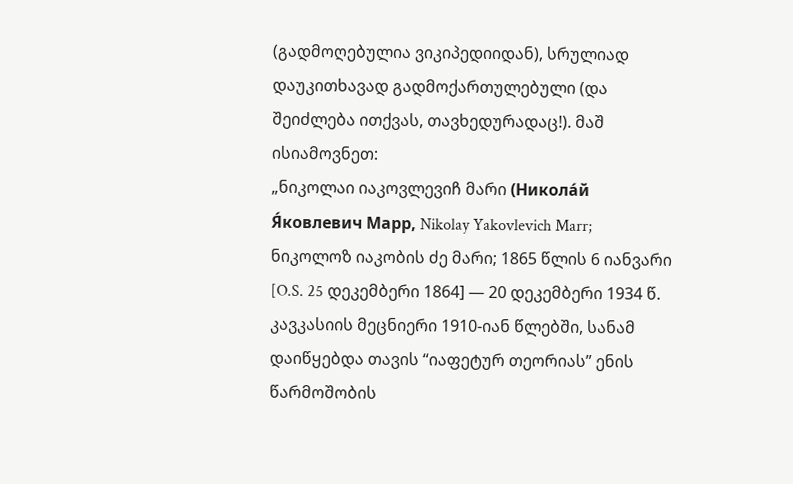(გადმოღებულია ვიკიპედიიდან), სრულიად დაუკითხავად გადმოქართულებული (და შეიძლება ითქვას, თავხედურადაც!). მაშ ისიამოვნეთ:
„ნიკოლაი იაკოვლევიჩ მარი (Никола́й Я́ковлевич Марр, Nikolay Yakovlevich Marr; ნიკოლოზ იაკობის ძე მარი; 1865 წლის 6 იანვარი [O.S. 25 დეკემბერი 1864] — 20 დეკემბერი 1934 წ. კავკასიის მეცნიერი 1910-იან წლებში, სანამ დაიწყებდა თავის “იაფეტურ თეორიას” ენის წარმოშობის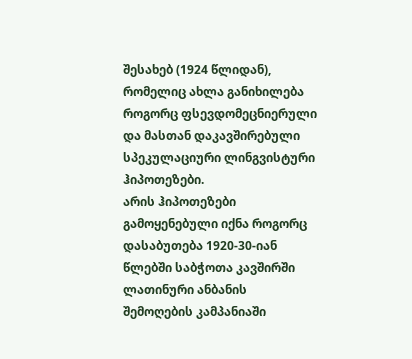შესახებ (1924 წლიდან), რომელიც ახლა განიხილება როგორც ფსევდომეცნიერული და მასთან დაკავშირებული სპეკულაციური ლინგვისტური ჰიპოთეზები.
არის ჰიპოთეზები გამოყენებული იქნა როგორც დასაბუთება 1920-30-იან წლებში საბჭოთა კავშირში ლათინური ანბანის შემოღების კამპანიაში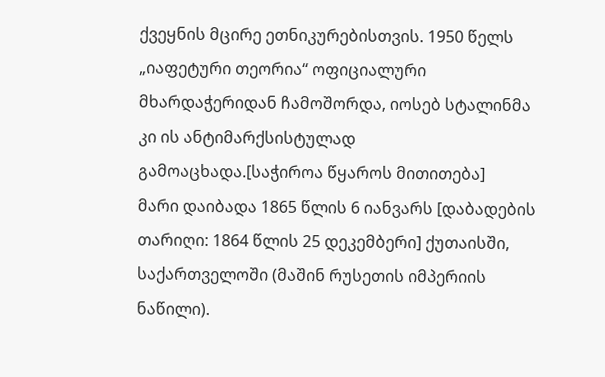ქვეყნის მცირე ეთნიკურებისთვის. 1950 წელს „იაფეტური თეორია“ ოფიციალური მხარდაჭერიდან ჩამოშორდა, იოსებ სტალინმა კი ის ანტიმარქსისტულად გამოაცხადა.[საჭიროა წყაროს მითითება]
მარი დაიბადა 1865 წლის 6 იანვარს [დაბადების თარიღი: 1864 წლის 25 დეკემბერი] ქუთაისში, საქართველოში (მაშინ რუსეთის იმპერიის ნაწილი).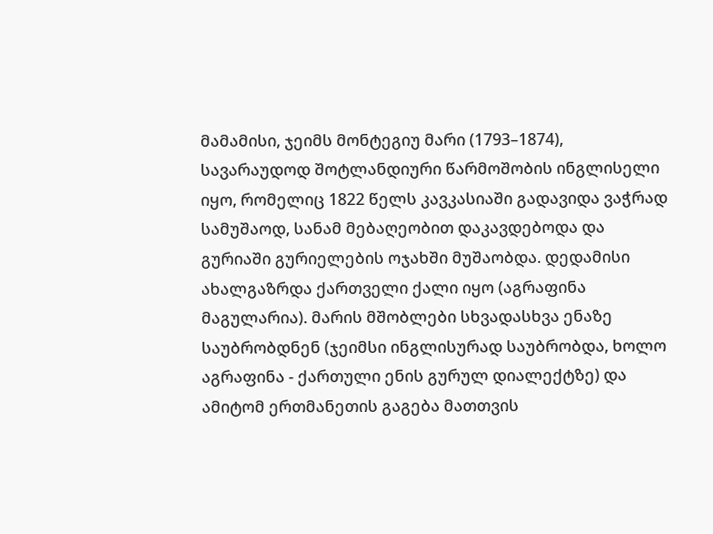მამამისი, ჯეიმს მონტეგიუ მარი (1793–1874), სავარაუდოდ შოტლანდიური წარმოშობის ინგლისელი იყო, რომელიც 1822 წელს კავკასიაში გადავიდა ვაჭრად სამუშაოდ, სანამ მებაღეობით დაკავდებოდა და გურიაში გურიელების ოჯახში მუშაობდა. დედამისი ახალგაზრდა ქართველი ქალი იყო (აგრაფინა მაგულარია). მარის მშობლები სხვადასხვა ენაზე საუბრობდნენ (ჯეიმსი ინგლისურად საუბრობდა, ხოლო აგრაფინა - ქართული ენის გურულ დიალექტზე) და ამიტომ ერთმანეთის გაგება მათთვის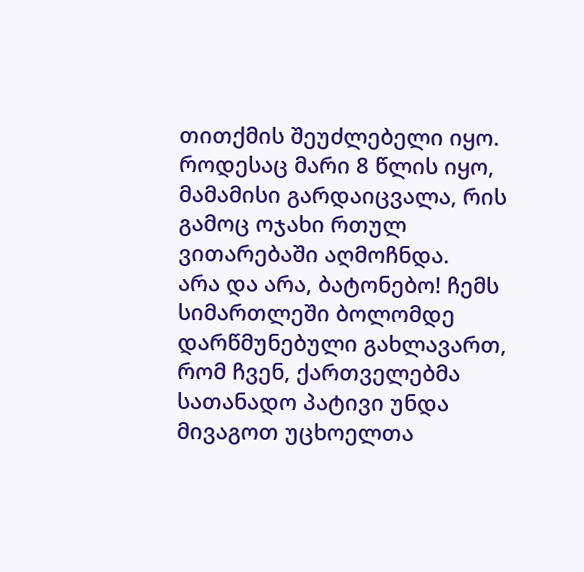თითქმის შეუძლებელი იყო. როდესაც მარი 8 წლის იყო, მამამისი გარდაიცვალა, რის გამოც ოჯახი რთულ ვითარებაში აღმოჩნდა.
არა და არა, ბატონებო! ჩემს სიმართლეში ბოლომდე დარწმუნებული გახლავართ, რომ ჩვენ, ქართველებმა სათანადო პატივი უნდა მივაგოთ უცხოელთა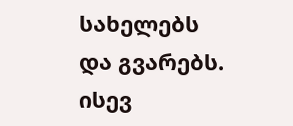სახელებს და გვარებს. ისევ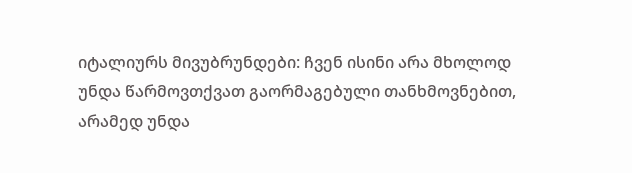იტალიურს მივუბრუნდები: ჩვენ ისინი არა მხოლოდ უნდა წარმოვთქვათ გაორმაგებული თანხმოვნებით, არამედ უნდა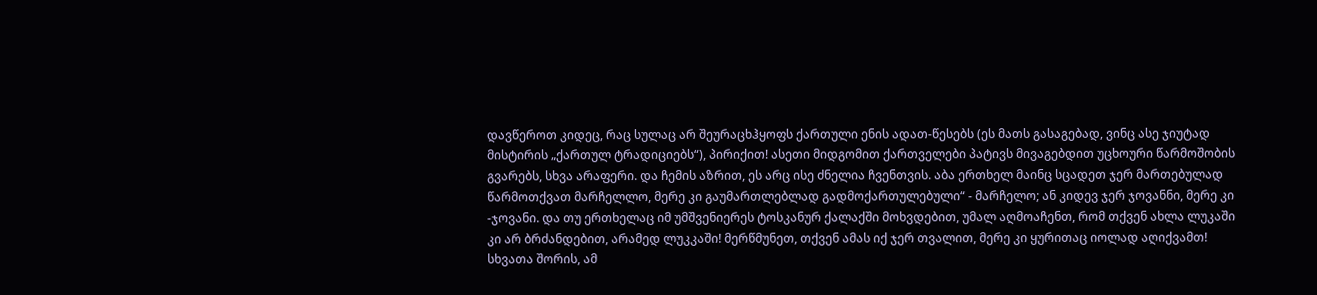დავწეროთ კიდეც, რაც სულაც არ შეურაცხჰყოფს ქართული ენის ადათ-წესებს (ეს მათს გასაგებად, ვინც ასე ჯიუტად მისტირის „ქართულ ტრადიციებს“), პირიქით! ასეთი მიდგომით ქართველები პატივს მივაგებდით უცხოური წარმოშობის გვარებს, სხვა არაფერი. და ჩემის აზრით, ეს არც ისე ძნელია ჩვენთვის. აბა ერთხელ მაინც სცადეთ ჯერ მართებულად წარმოთქვათ მარჩელლო, მერე კი გაუმართლებლად გადმოქართულებული“ - მარჩელო; ან კიდევ ჯერ ჯოვანნი, მერე კი -ჯოვანი. და თუ ერთხელაც იმ უმშვენიერეს ტოსკანურ ქალაქში მოხვდებით, უმალ აღმოაჩენთ, რომ თქვენ ახლა ლუკაში კი არ ბრძანდებით, არამედ ლუკკაში! მერწმუნეთ, თქვენ ამას იქ ჯერ თვალით, მერე კი ყურითაც იოლად აღიქვამთ!
სხვათა შორის, ამ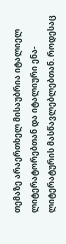თემაზე არაერთხელ მისაუბრია იტალიელ ლიტერატორებთან და იტალიური ენა-ლიტერატურის მასწავლებლებთან. როდესაც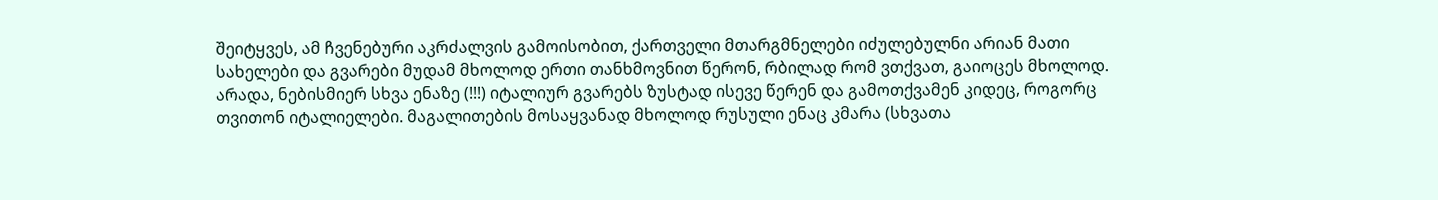შეიტყვეს, ამ ჩვენებური აკრძალვის გამოისობით, ქართველი მთარგმნელები იძულებულნი არიან მათი სახელები და გვარები მუდამ მხოლოდ ერთი თანხმოვნით წერონ, რბილად რომ ვთქვათ, გაიოცეს მხოლოდ. არადა, ნებისმიერ სხვა ენაზე (!!!) იტალიურ გვარებს ზუსტად ისევე წერენ და გამოთქვამენ კიდეც, როგორც თვითონ იტალიელები. მაგალითების მოსაყვანად მხოლოდ რუსული ენაც კმარა (სხვათა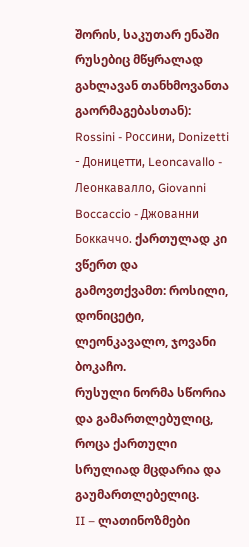შორის, საკუთარ ენაში რუსებიც მწყრალად გახლავან თანხმოვანთა გაორმაგებასთან): Rossini - Россини, Donizetti - Доницетти, Leoncavallo - Леонкавалло, Giovanni Boccaccio - Джованни Боккаччо. ქართულად კი ვწერთ და გამოვთქვამთ: როსილი, დონიცეტი, ლეონკავალო, ჯოვანი ბოკაჩო.
რუსული ნორმა სწორია და გამართლებულიც, როცა ქართული სრულიად მცდარია და გაუმართლებელიც.
II – ლათინოზმები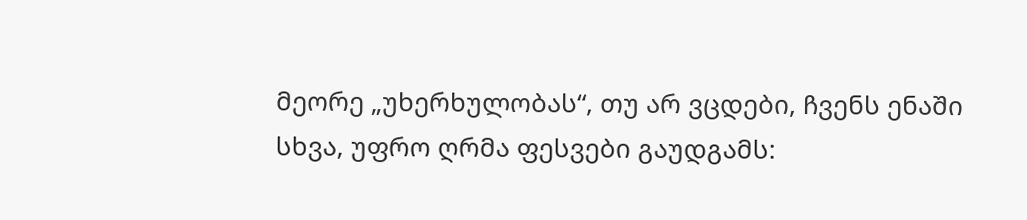მეორე „უხერხულობას“, თუ არ ვცდები, ჩვენს ენაში სხვა, უფრო ღრმა ფესვები გაუდგამს: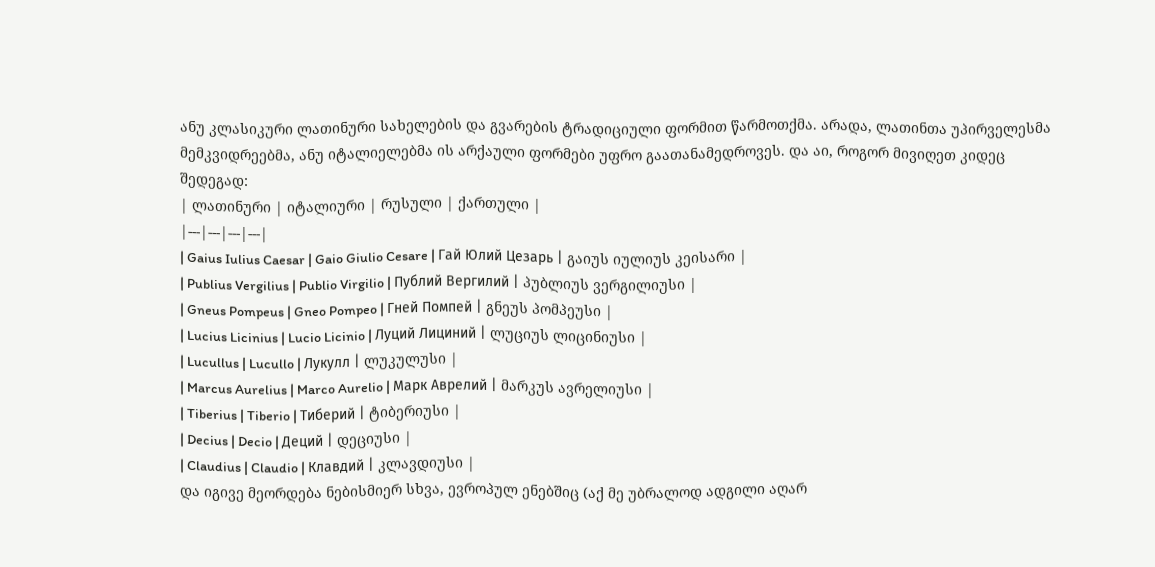ანუ კლასიკური ლათინური სახელების და გვარების ტრადიციული ფორმით წარმოთქმა. არადა, ლათინთა უპირველესმა მემკვიდრეებმა, ანუ იტალიელებმა ის არქაული ფორმები უფრო გაათანამედროვეს. და აი, როგორ მივიღეთ კიდეც შედეგად:
| ლათინური | იტალიური | რუსული | ქართული |
|---|---|---|---|
| Gaius Iulius Caesar | Gaio Giulio Cesare | Гай Юлий Цезарь | გაიუს იულიუს კეისარი |
| Publius Vergilius | Publio Virgilio | Публий Вергилий | პუბლიუს ვერგილიუსი |
| Gneus Pompeus | Gneo Pompeo | Гней Помпей | გნეუს პომპეუსი |
| Lucius Licinius | Lucio Licinio | Луций Лициний | ლუციუს ლიცინიუსი |
| Lucullus | Lucullo | Лукулл | ლუკულუსი |
| Marcus Aurelius | Marco Aurelio | Марк Аврелий | მარკუს ავრელიუსი |
| Tiberius | Tiberio | Тиберий | ტიბერიუსი |
| Decius | Decio | Деций | დეციუსი |
| Claudius | Claudio | Клавдий | კლავდიუსი |
და იგივე მეორდება ნებისმიერ სხვა, ევროპულ ენებშიც (აქ მე უბრალოდ ადგილი აღარ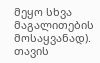მეყო სხვა მაგალითების მოსაყვანად). თავის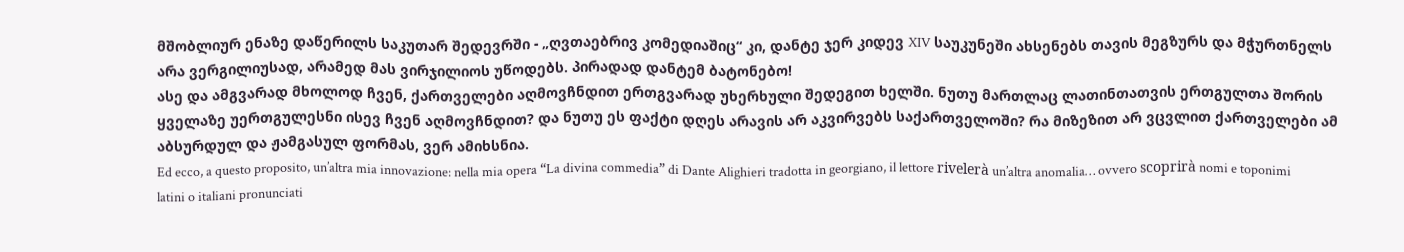მშობლიურ ენაზე დაწერილს საკუთარ შედევრში - „ღვთაებრივ კომედიაშიც“ კი, დანტე ჯერ კიდევ XIV საუკუნეში ახსენებს თავის მეგზურს და მჭურთნელს არა ვერგილიუსად, არამედ მას ვირჯილიოს უწოდებს. პირადად დანტემ ბატონებო!
ასე და ამგვარად მხოლოდ ჩვენ, ქართველები აღმოვჩნდით ერთგვარად უხერხული შედეგით ხელში. ნუთუ მართლაც ლათინთათვის ერთგულთა შორის ყველაზე უერთგულესნი ისევ ჩვენ აღმოვჩნდით? და ნუთუ ეს ფაქტი დღეს არავის არ აკვირვებს საქართველოში? რა მიზეზით არ ვცვლით ქართველები ამ აბსურდულ და ჟამგასულ ფორმას, ვერ ამიხსნია.
Ed ecco, a questo proposito, un’altra mia innovazione: nella mia opera “La divina commedia” di Dante Alighieri tradotta in georgiano, il lettore rivelerà un’altra anomalia… ovvero scoprirà nomi e toponimi latini o italiani pronunciati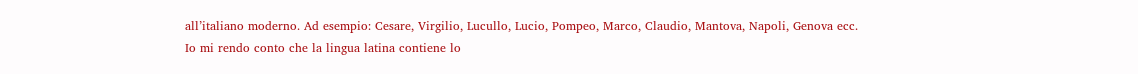all’italiano moderno. Ad esempio: Cesare, Virgilio, Lucullo, Lucio, Pompeo, Marco, Claudio, Mantova, Napoli, Genova ecc.
Io mi rendo conto che la lingua latina contiene lo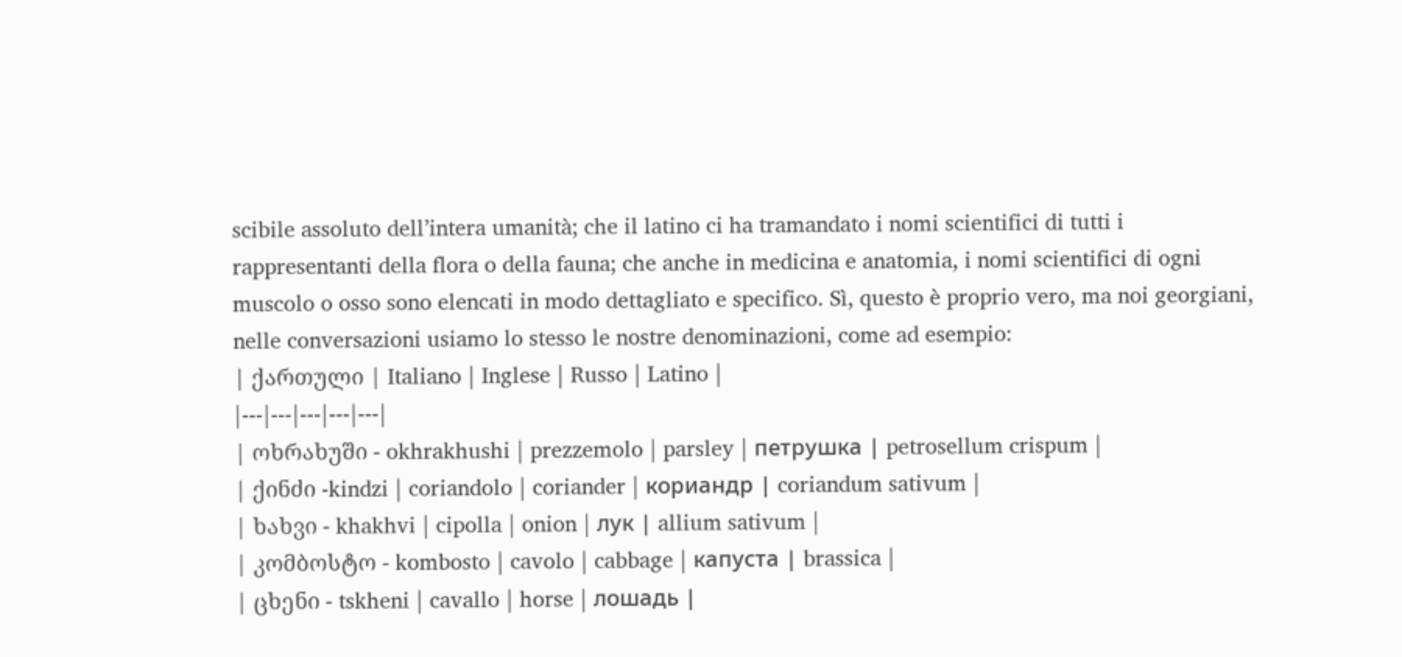scibile assoluto dell’intera umanità; che il latino ci ha tramandato i nomi scientifici di tutti i rappresentanti della flora o della fauna; che anche in medicina e anatomia, i nomi scientifici di ogni muscolo o osso sono elencati in modo dettagliato e specifico. Sì, questo è proprio vero, ma noi georgiani, nelle conversazioni usiamo lo stesso le nostre denominazioni, come ad esempio:
| ქართული | Italiano | Inglese | Russo | Latino |
|---|---|---|---|---|
| ოხრახუში - okhrakhushi | prezzemolo | parsley | петрушка | petrosellum crispum |
| ქინძი -kindzi | coriandolo | coriander | кориандр | coriandum sativum |
| ხახვი - khakhvi | cipolla | onion | лук | allium sativum |
| კომბოსტო - kombosto | cavolo | cabbage | капуста | brassica |
| ცხენი - tskheni | cavallo | horse | лошадь |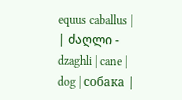equus caballus |
| ძაღლი - dzaghli | cane | dog | собака |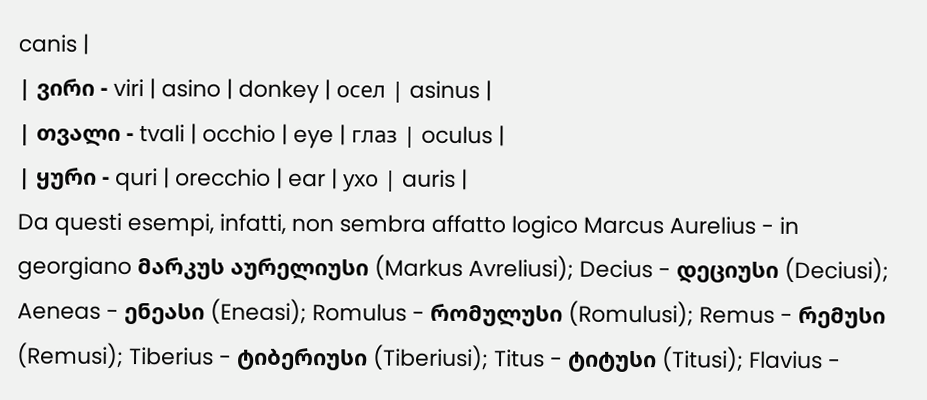canis |
| ვირი - viri | asino | donkey | осел | asinus |
| თვალი - tvali | occhio | eye | глаз | oculus |
| ყური - quri | orecchio | ear | ухо | auris |
Da questi esempi, infatti, non sembra affatto logico Marcus Aurelius - in georgiano მარკუს აურელიუსი (Markus Avreliusi); Decius - დეციუსი (Deciusi); Aeneas - ენეასი (Eneasi); Romulus - რომულუსი (Romulusi); Remus - რემუსი (Remusi); Tiberius - ტიბერიუსი (Tiberiusi); Titus - ტიტუსი (Titusi); Flavius -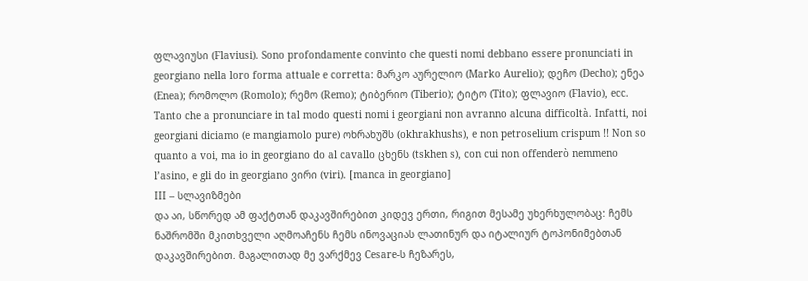ფლავიუსი (Flaviusi). Sono profondamente convinto che questi nomi debbano essere pronunciati in georgiano nella loro forma attuale e corretta: მარკო აურელიო (Marko Aurelio); დეჩო (Decho); ენეა (Enea); რომოლო (Romolo); რემო (Remo); ტიბერიო (Tiberio); ტიტო (Tito); ფლავიო (Flavio), ecc.
Tanto che a pronunciare in tal modo questi nomi i georgiani non avranno alcuna difficoltà. Infatti, noi georgiani diciamo (e mangiamolo pure) ოხრახუშს (okhrakhushs), e non petroselium crispum !! Non so quanto a voi, ma io in georgiano do al cavallo ცხენს (tskhen s), con cui non offenderò nemmeno l’asino, e gli do in georgiano ვირი (viri). [manca in georgiano]
III – სლავიზმები
და აი, სწორედ ამ ფაქტთან დაკავშირებით კიდევ ერთი, რიგით მესამე უხერხულობაც: ჩემს ნაშრომში მკითხველი აღმოაჩენს ჩემს ინოვაციას ლათინურ და იტალიურ ტოპონიმებთან დაკავშირებით. მაგალითად მე ვარქმევ Cesare-ს ჩეზარეს,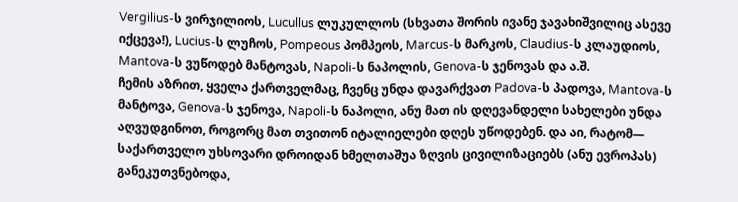Vergilius-ს ვირჯილიოს, Lucullus ლუკულლოს (სხვათა შორის ივანე ჯავახიშვილიც ასევე იქცევა!), Lucius-ს ლუჩოს, Pompeous პომპეოს, Marcus-ს მარკოს, Claudius-ს კლაუდიოს, Mantova-ს ვუწოდებ მანტოვას, Napoli-ს ნაპოლის, Genova-ს ჯენოვას და ა.შ.
ჩემის აზრით, ყველა ქართველმაც, ჩვენც უნდა დავარქვათ Padova-ს პადოვა, Mantova-ს მანტოვა, Genova-ს ჯენოვა, Napoli-ს ნაპოლი, ანუ მათ ის დღევანდელი სახელები უნდა აღვუდგინოთ, როგორც მათ თვითონ იტალიელები დღეს უწოდებენ. და აი, რატომ—
საქართველო უხსოვარი დროიდან ხმელთაშუა ზღვის ცივილიზაციებს (ანუ ევროპას) განეკუთვნებოდა,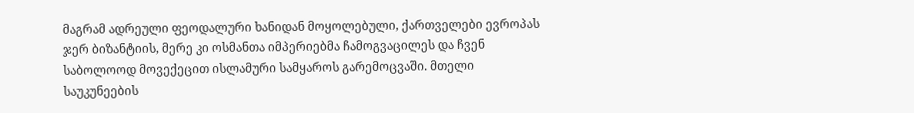მაგრამ ადრეული ფეოდალური ხანიდან მოყოლებული, ქართველები ევროპას ჯერ ბიზანტიის, მერე კი ოსმანთა იმპერიებმა ჩამოგვაცილეს და ჩვენ საბოლოოდ მოვექეცით ისლამური სამყაროს გარემოცვაში. მთელი საუკუნეების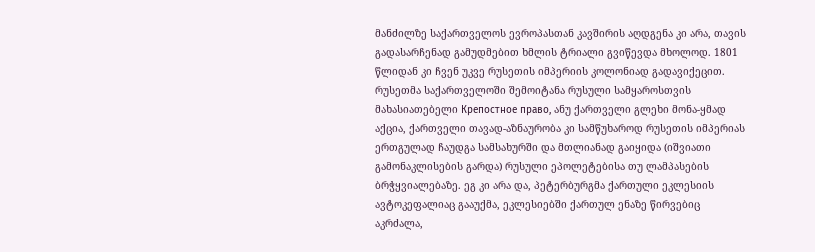მანძილზე საქართველოს ევროპასთან კავშირის აღდგენა კი არა, თავის გადასარჩენად გამუდმებით ხმლის ტრიალი გვიწევდა მხოლოდ. 1801 წლიდან კი ჩვენ უკვე რუსეთის იმპერიის კოლონიად გადავიქეცით. რუსეთმა საქართველოში შემოიტანა რუსული სამყაროსთვის მახასიათებელი Крепостное право, ანუ ქართველი გლეხი მონა-ყმად აქცია, ქართველი თავად-აზნაურობა კი სამწუხაროდ რუსეთის იმპერიას ერთგულად ჩაუდგა სამსახურში და მთლიანად გაიყიდა (იშვიათი გამონაკლისების გარდა) რუსული ეპოლეტებისა თუ ლამპასების ბრჭყვიალებაზე. ეგ კი არა და, პეტერბურგმა ქართული ეკლესიის ავტოკეფალიაც გააუქმა, ეკლესიებში ქართულ ენაზე წირვებიც აკრძალა,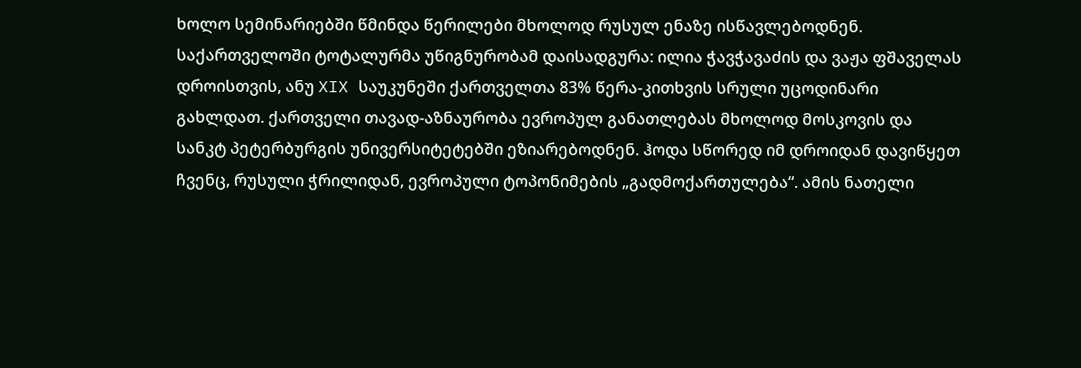ხოლო სემინარიებში წმინდა წერილები მხოლოდ რუსულ ენაზე ისწავლებოდნენ. საქართველოში ტოტალურმა უწიგნურობამ დაისადგურა: ილია ჭავჭავაძის და ვაჟა ფშაველას დროისთვის, ანუ XIX საუკუნეში ქართველთა 83% წერა-კითხვის სრული უცოდინარი გახლდათ. ქართველი თავად-აზნაურობა ევროპულ განათლებას მხოლოდ მოსკოვის და სანკტ პეტერბურგის უნივერსიტეტებში ეზიარებოდნენ. ჰოდა სწორედ იმ დროიდან დავიწყეთ ჩვენც, რუსული ჭრილიდან, ევროპული ტოპონიმების „გადმოქართულება“. ამის ნათელი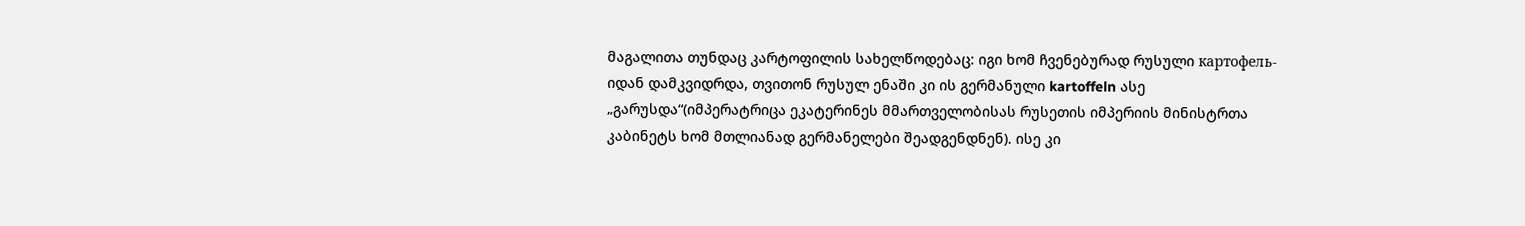მაგალითა თუნდაც კარტოფილის სახელწოდებაც: იგი ხომ ჩვენებურად რუსული картофель-იდან დამკვიდრდა, თვითონ რუსულ ენაში კი ის გერმანული kartoffeln ასე „გარუსდა“(იმპერატრიცა ეკატერინეს მმართველობისას რუსეთის იმპერიის მინისტრთა კაბინეტს ხომ მთლიანად გერმანელები შეადგენდნენ). ისე კი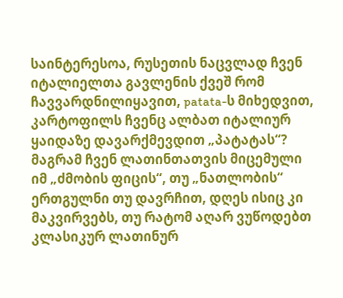საინტერესოა, რუსეთის ნაცვლად ჩვენ იტალიელთა გავლენის ქვეშ რომ ჩავვარდნილიყავით, patata-ს მიხედვით, კარტოფილს ჩვენც ალბათ იტალიურ ყაიდაზე დავარქმევდით „პატატას“?
მაგრამ ჩვენ ლათინთათვის მიცემული იმ „ძმობის ფიცის“, თუ „ნათლობის“ ერთგულნი თუ დავრჩით, დღეს ისიც კი მაკვირვებს, თუ რატომ აღარ ვუწოდებთ კლასიკურ ლათინურ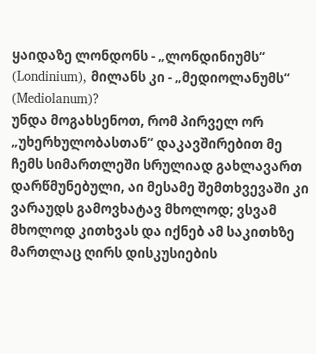ყაიდაზე ლონდონს - „ლონდინიუმს“ (Londinium), მილანს კი - „მედიოლანუმს“ (Mediolanum)?
უნდა მოგახსენოთ, რომ პირველ ორ „უხერხულობასთან“ დაკავშირებით მე ჩემს სიმართლეში სრულიად გახლავართ დარწმუნებული, აი მესამე შემთხვევაში კი ვარაუდს გამოვხატავ მხოლოდ; ვსვამ მხოლოდ კითხვას და იქნებ ამ საკითხზე მართლაც ღირს დისკუსიების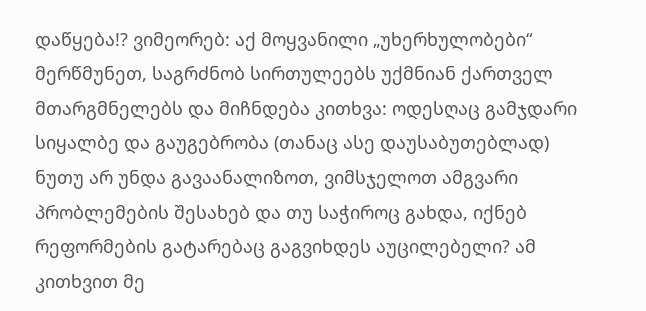დაწყება!? ვიმეორებ: აქ მოყვანილი „უხერხულობები“ მერწმუნეთ, საგრძნობ სირთულეებს უქმნიან ქართველ მთარგმნელებს და მიჩნდება კითხვა: ოდესღაც გამჯდარი სიყალბე და გაუგებრობა (თანაც ასე დაუსაბუთებლად) ნუთუ არ უნდა გავაანალიზოთ, ვიმსჯელოთ ამგვარი პრობლემების შესახებ და თუ საჭიროც გახდა, იქნებ რეფორმების გატარებაც გაგვიხდეს აუცილებელი? ამ კითხვით მე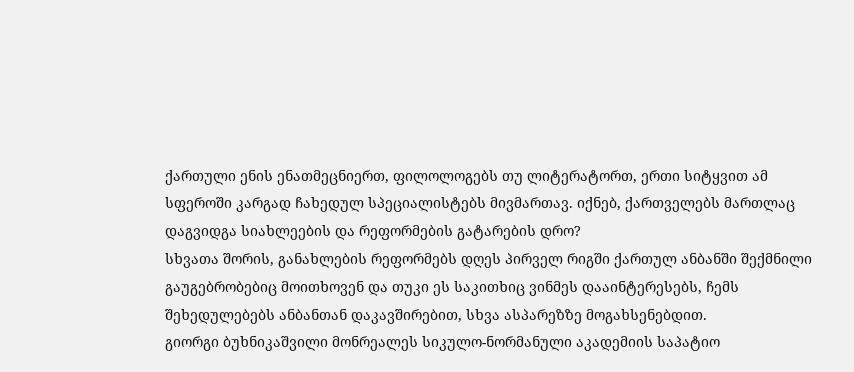ქართული ენის ენათმეცნიერთ, ფილოლოგებს თუ ლიტერატორთ, ერთი სიტყვით ამ სფეროში კარგად ჩახედულ სპეციალისტებს მივმართავ. იქნებ, ქართველებს მართლაც დაგვიდგა სიახლეების და რეფორმების გატარების დრო?
სხვათა შორის, განახლების რეფორმებს დღეს პირველ რიგში ქართულ ანბანში შექმნილი გაუგებრობებიც მოითხოვენ და თუკი ეს საკითხიც ვინმეს დააინტერესებს, ჩემს შეხედულებებს ანბანთან დაკავშირებით, სხვა ასპარეზზე მოგახსენებდით.
გიორგი ბუხნიკაშვილი მონრეალეს სიკულო-ნორმანული აკადემიის საპატიო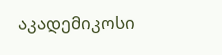აკადემიკოსი